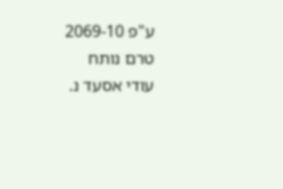ע"פ 2069-10
טרם נותח
עודי אסעד נ.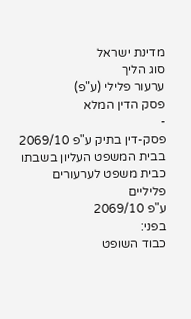מדינת ישראל
סוג הליך
ערעור פלילי (ע"פ)
פסק הדין המלא
-
פסק-דין בתיק ע"פ 2069/10
בבית המשפט העליון בשבתו כבית משפט לערעורים פליליים
ע"פ 2069/10
בפני:
כבוד השופט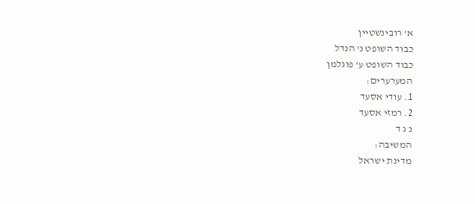א' רובינשטיין
כבוד השופט נ' הנדל
כבוד השופט ע' פוגלמן
המערערים:
1. עודי אסעד
2. רמזי אסעד
נ ג ד
המשיבה:
מדינת ישראל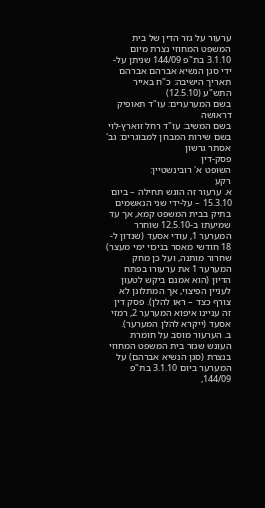ערעור על גזר הדין של בית המשפט המחוזי נצרת מיום 3.1.10 בת"פ 144/09 שניתן על-ידי סגן הנשיא אברהם אברהם
תאריך הישיבה: כ"ח באייר התש"ע (12.5.10)
בשם המערערים: עו"ד תאופיק דראושה
בשם המשיב: עו"ד רחל זוארץ-לוי
בשם שירות המבחן למבוגרים: גב' אסתר גרשון
פסק-דין
השופט א' רובינשטיין:
רקע
א. ערעור זה הוגש תחילה – ביום 15.3.10 – על-ידי שני הנאשמים בתיק בבית המשפט קמא, אך עד שמיעתו ב-12.5.10 שוחרר המערער 1, עודי אסעד (שנדון ל- 18 חודשי מאסר בניכוי ימי מעצר) שחרור מותנה, ועל כן מחק המערער 1 את ערעורו בפתח הדיון (הוא אמנם ביקש לטעון לעניין הפיצוי, אך המתלונן לא צורף כצד – ראו להלן). פסק דין זה עניינו איפוא המערער 2, רמזי אסעד (ייקרא להלן המערער).
ב. הערעור מוסב על חומרת העונש שגזר בית המשפט המחוזי בנצרת (סגן הנשיא אברהם) על המערער ביום 3.1.10 בת"פ 144/09,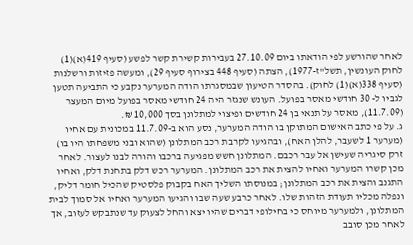לאחר שהורשע לפי הודאתו ביום 27.10.09 בעבירות קשירת קשר לפשע (סעיף 419(א)(1) לחוק העונשין, תשל"ז-1977), הצתה (סעיף 448 בצירוף סעיף 29), ומעשה פזיזות ורשלנות (סעיף 338(א)(1) לחוק). בהסדר הטיעון שבמסגרתו הודה המערער נקבע כי התביעה תטען לגביו ל- 30 חודשי מאסר בפועל. העונש שנגזר היה 24 חודשי מאסר בפועל מיום המעצר (11.7.09), מאסר על תנאי בן 24 חודשים ופיצוי למתלונן בסך 10,000 ₪.
ג. על פי כתב האישום המתוקן בו הודה המערער, נסע הוא ב-11.7.09 במכונית עם אחיו (מערער 1 לשעבר, להלן האח), ובהגיעו לקרבת רכב המתלונן (שהוא ובני משפחתו היו בו) זרק סיגריה שעישן אל עבר רכבם. המתלונן חשש מפגיעה ברכבו והורה לבנו לעצור. לאחר מכן קשרו המערער ואחיו להצית את רכב המתלונן. המערער רכש דלק בתחנת דלק, ואחיו התגנב והצית את רכב המתלונן; במנוסתו השליך האח בקבוק פלסטיק שהכיל חומר דליק, ונפלה מכליו תעודת הזהות שלו. לאחר כרבע שעה שבו והגיעו המערער ואחיו אל סמוך לבית המתלונן, ולמערער מיוחס כי בחילופי דברים שהיו יצא והחל לצעוק עד שנתבקש לעזוב, אך לאחר מכן סובב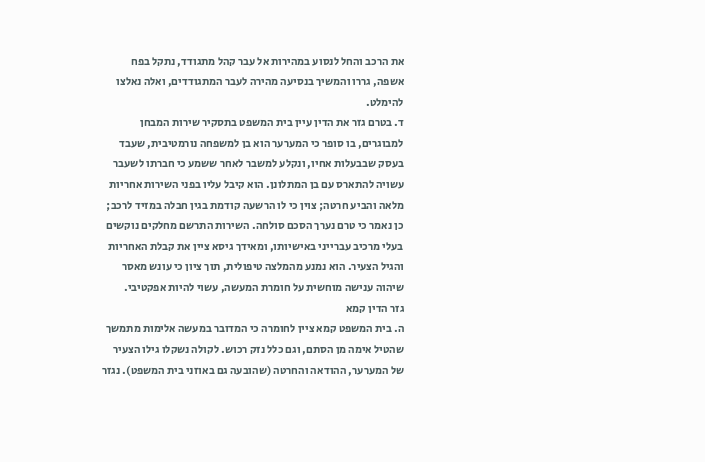את הרכב והחל לנסוע במהירות אל עבר קהל מתגודד, נתקל בפח אשפה, גררו והמשיך בנסיעה מהירה לעבר המתגודדים, ואלה נאלצו להימלט.
ד. בטרם גזר את הדין עיין בית המשפט בתסקיר שירות המבחן למבוגרים, בו סופר כי המערער הוא בן למשפחה נורמטיבית, שעבד בעסק שבבעלות אחיו, ונקלע למשבר לאחר ששמע כי חברתו לשעבר עשויה להתארס עם בן המתלונן. הוא קיבל עליו בפני השירות אחריות מלאה והביע חרטה; צוין כי לו הרשעה קודמת בגין חבלה במזיד לרכב; כן נאמר כי טרם נערך הסכם סולחה. השירות התרשם מחלקים נוקשים בעלי מרכיב עברייני באישיותו, ומאידך גיסא ציין את קבלת האחריות והגיל הצעיר. הוא נמנע מהמלצה טיפולית, תוך ציון כי עונש מאסר שיהוה ענישה מוחשית על חומרת המעשה, עשוי להיות אפקטיבי.
גזר הדין קמא
ה. בית המשפט קמא ציין לחומרה כי המדובר במעשה אלימות מתמשך שהטיל אימה מן הסתם, וגם כלל נזק רכוש. לקולה נשקלו גילו הצעיר של המערער, ההודאה והחרטה (שהובעה גם באוזני בית המשפט). נגזר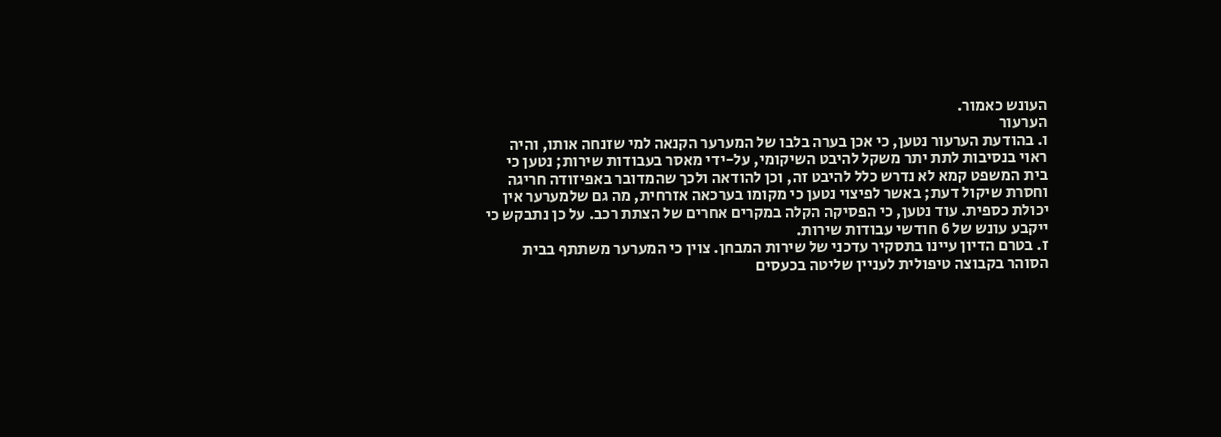העונש כאמור.
הערעור
ו. בהודעת הערעור נטען, כי אכן בערה בלבו של המערער הקנאה למי שזנחה אותו, והיה ראוי בנסיבות לתת יתר משקל להיבט השיקומי, על-ידי מאסר בעבודות שירות; נטען כי בית המשפט קמא לא נדרש כלל להיבט זה, וכן להודאה ולכך שהמדובר באפיזודה חריגה וחסרת שיקול דעת; באשר לפיצוי נטען כי מקומו בערכאה אזרחית, מה גם שלמערער אין יכולת כספית. עוד נטען, כי הפסיקה הקלה במקרים אחרים של הצתת רכב. על כן נתבקש כי ייקבע עונש של 6 חודשי עבודות שירות.
ז. בטרם הדיון עיינו בתסקיר עדכני של שירות המבחן. צוין כי המערער משתתף בבית הסוהר בקבוצה טיפולית לעניין שליטה בכעסים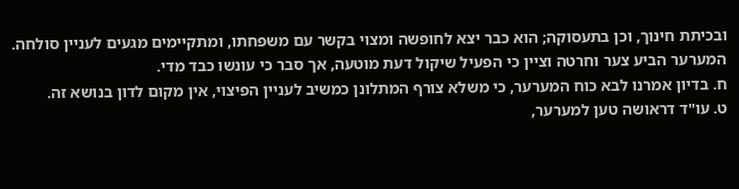ובכיתת חינוך, וכן בתעסוקה; הוא כבר יצא לחופשה ומצוי בקשר עם משפחתו, ומתקיימים מגעים לעניין סולחה. המערער הביע צער וחרטה וציין כי הפעיל שיקול דעת מוטעה, אך סבר כי עונשו כבד מדי.
ח. בדיון אמרנו לבא כוח המערער, כי משלא צורף המתלונן כמשיב לעניין הפיצוי, אין מקום לדון בנושא זה.
ט. עו"ד דראושה טען למערער,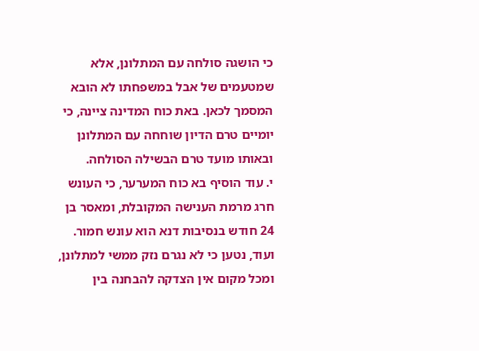כי הושגה סולחה עם המתלונן, אלא שמטעמים של אבל במשפחתו לא הובא המסמך לכאן. באת כוח המדינה ציינה, כי יומיים טרם הדיון שוחחה עם המתלונן ובאותו מועד טרם הבשילה הסולחה.
י. עוד הוסיף בא כוח המערער, כי העונש חרג מרמת הענישה המקובלת, ומאסר בן 24 חודש בנסיבות דנא הוא עונש חמור. ועוד, נטען כי לא נגרם נזק ממשי למתלונן, ומכל מקום אין הצדקה להבחנה בין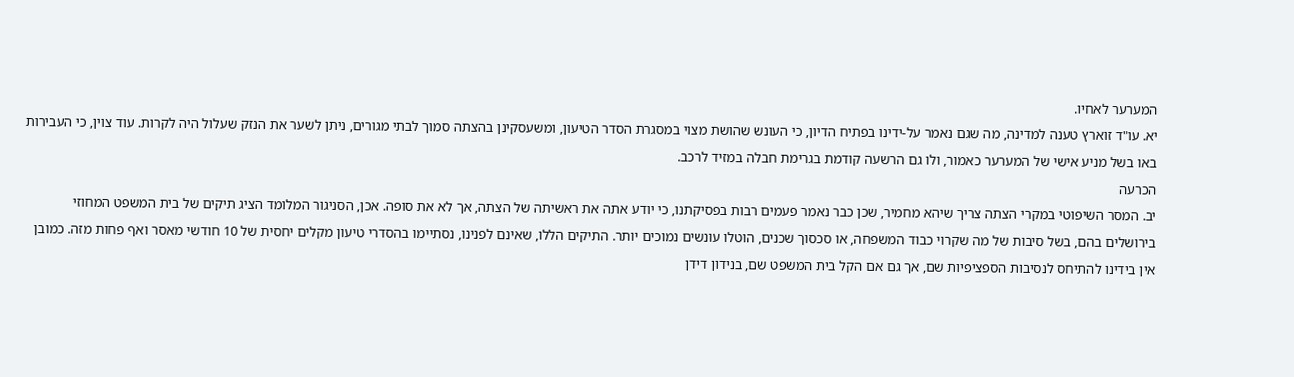המערער לאחיו.
יא. עו"ד זוארץ טענה למדינה, מה שגם נאמר על-ידינו בפתיח הדיון, כי העונש שהושת מצוי במסגרת הסדר הטיעון, ומשעסקינן בהצתה סמוך לבתי מגורים, ניתן לשער את הנזק שעלול היה לקרות. עוד צוין, כי העבירות באו בשל מניע אישי של המערער כאמור, ולו גם הרשעה קודמת בגרימת חבלה במזיד לרכב.
הכרעה
יב. המסר השיפוטי במקרי הצתה צריך שיהא מחמיר, שכן כבר נאמר פעמים רבות בפסיקתנו, כי יודע אתה את ראשיתה של הצתה, אך לא את סופה. אכן, הסניגור המלומד הציג תיקים של בית המשפט המחוזי בירושלים בהם, בשל סיבות של מה שקרוי כבוד המשפחה, או סכסוך שכנים, הוטלו עונשים נמוכים יותר. התיקים הללו, שאינם לפנינו, נסתיימו בהסדרי טיעון מקלים יחסית של 10 חודשי מאסר ואף פחות מזה. כמובן אין בידינו להתיחס לנסיבות הספציפיות שם, אך גם אם הקל בית המשפט שם, בנידון דידן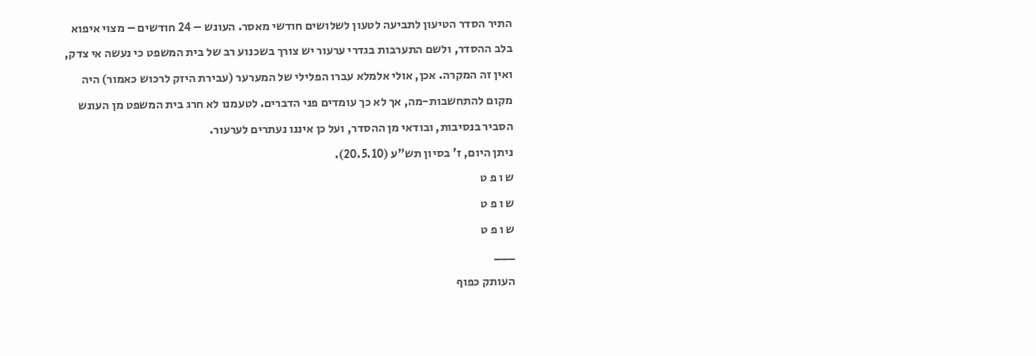התיר הסדר הטיעון לתביעה לטעון לשלושים חודשי מאסר. העונש – 24 חודשים – מצוי איפוא בלב ההסדר, ולשם התערבות בגדרי ערעור יש צורך בשכנוע רב של בית המשפט כי נעשה אי צדק, ואין זה המקרה. אכן, אולי אלמלא עברו הפלילי של המערער (עבירת היזק לרכוש כאמור) היה מקום להתחשבות-מה, אך לא כך עומדים פני הדברים. לטעמנו לא חרג בית המשפט מן העונש הסביר בנסיבות, ובודאי מן ההסדר, ועל כן איננו נעתרים לערעור.
ניתן היום, ז' בסיון תש"ע (20.5.10).
ש ו פ ט
ש ו פ ט
ש ו פ ט
___
העותק כפוף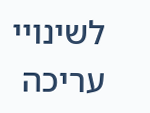לשינויי עריכה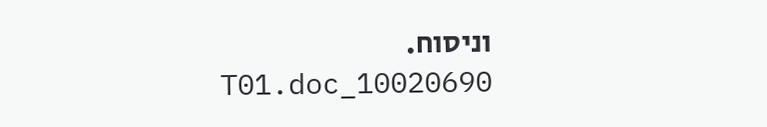וניסוח. 10020690_T01.doc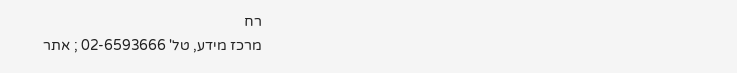רח
מרכז מידע, טל' 02-6593666 ; אתר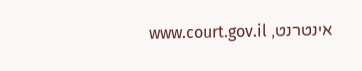אינטרנט, www.court.gov.il